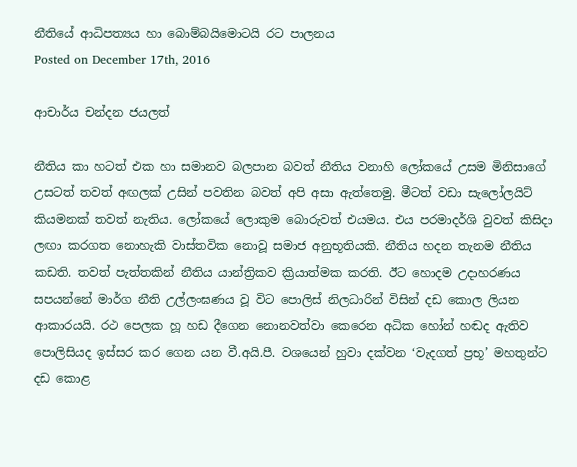නීතියේ ආධිපත්‍යය හා බොම්බයිමොටයි රට පාලනය
Posted on December 17th, 2016

ආචාර්ය චන්දන ජයලත්

නීතිය කා හටත් එක හා සමානව බලපාන බවත් නීතිය වනාහි ලෝකයේ උසම මිනිසාගේ උසටත් තවත් අඟලක් උසින් පවතින බවත් අපි අසා ඇත්තෙමු. මීටත් වඩා සැලෝලයිට් කියමනක් තවත් නැතිය. ලෝකයේ ලොකුම බොරුවත් එයමය. එය පරමාදර්ශි වුවත් කිසිදා ලඟා කරගත නොහැකි වාස්තවික නොවූ සමාජ අනුභූතියකි. නීතිය හදන තැනම නීතිය කඩති. තවත් පැත්තකින් නීතිය යාන්ත්‍රිකව ක්‍රියාත්මක කරති. ඊට හොදම උදාහරණය සපයන්නේ මාර්ග නීති උල්ලංඝණය වූ විට පොලිස් නිලධාරින් විසින් දඩ කොල ලියන ආකාරයයි. රථ පෙලක හූ හඩ දීගෙන නොනවත්වා කෙරෙන අධික හෝන් හඬද ඇතිව පොලිසියද ඉස්සර කර ගෙන යන වී.අයි.පී. වශයෙන් හුවා දක්වන ‘වැදගත් ප්‍රභූ’ මහතුන්ට දඩ කොළ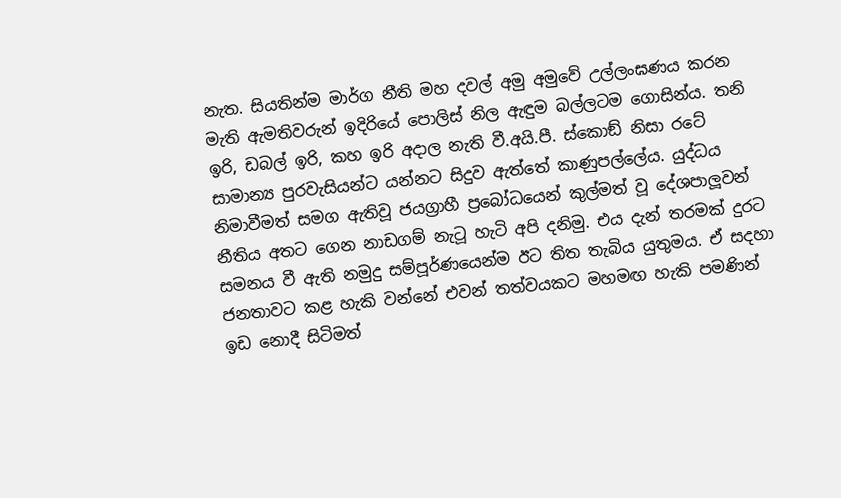නැත. සියතින්ම මාර්ග නීති මහ දවල් අමු අමුවේ උල්ලංඝණය කරන මැති ඇමතිවරුන් ඉදිරියේ පොලිස් නිල ඇඳුම බල්ලටම ගොසින්ය. තනි ඉරි, ඩබල් ඉරි, කහ ඉරි අදාල නැති වී.අයි.පී. ස්කොඞ් නිසා රටේ සාමාන්‍ය පුරවැසියන්ට යන්නට සිදුව ඇත්තේ කාණුපල්ලේය. යුද්ධය නිමාවීමත් සමග ඇතිවූ ජයග්‍රාහී ප්‍රබෝධයෙන් කුල්මත් වූ දේශපාලූවන් නීතිය අතට ගෙන නාඩගම් නැටූ හැටි අපි දනිමු. එය දැන් තරමක් දුරට සමනය වී ඇති නමුදු සම්පූර්ණයෙන්ම ඊට තිත තැබිය යුතුමය. ඒ සදහා ජනතාවට කළ හැකි වන්නේ එවන් තත්වයකට මහමඟ හැකි පමණින් ඉඩ නොදී සිටිමත්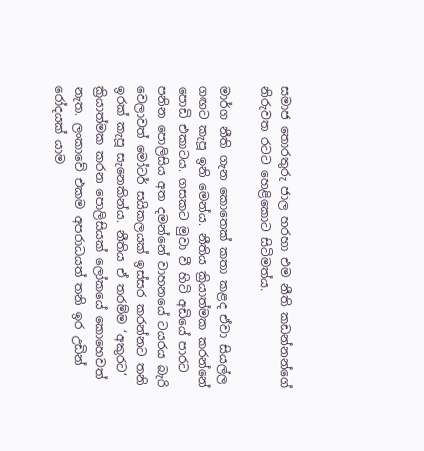සමාජ තොරතුරු ජාල හරහා එම නීති කඩන්නන්ගේ නිරුවත රටට හෙළිකොට සිටිමත්ය.

මාර්ග නීති ගැන කොතෙක් කතා කළද ඒවා සියල්ල ගඟට කැපූ ඉනි මෙන්ය. නීතිය ක්‍රියාත්මක කරන්නේ පොඩි එකාටය. ගසකට මුවා වී හිටි අඩියේ පාරට පනින පොලිසිය අත දමන්නේ වාහනයේ ටයරය බැරි වෙලාවත් මෝටර් සයිකලයක් ඉස්සර කරන්නට තනි ඉරක් කැපූ සැනෙකින්ය. නීතිය ඒ තරම්ම ‘අකුරට’ ක්‍රියාත්මක කරන පොලිසියක් ලෝකයේ කොහෙවත් නැත. ලංකාවේ එකම අපරාධයත් තනි ඉර උඩින් රෝදයක් යාම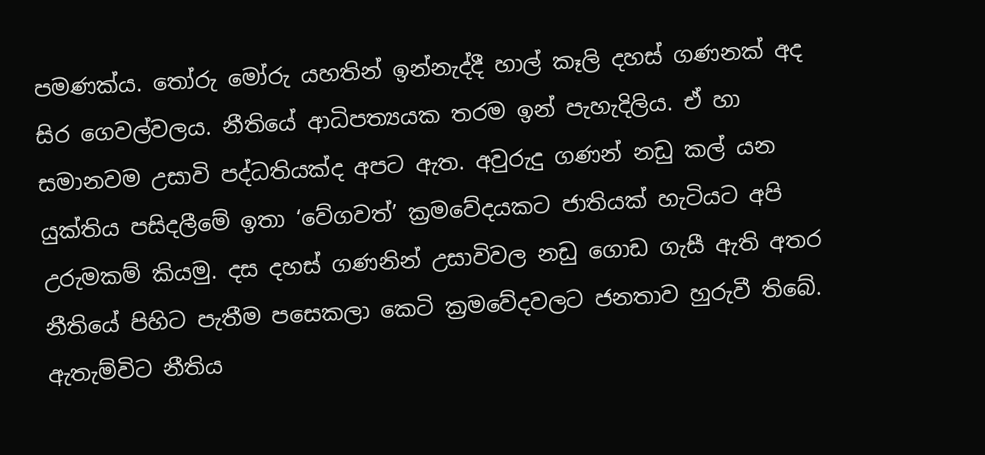පමණක්ය. තෝරු මෝරු යහතින් ඉන්නැද්දී හාල් කෑලි දහස් ගණනක් අද සිර ගෙවල්වලය. නීතියේ ආධිපත්‍යයක තරම ඉන් පැහැදිලිය. ඒ හා සමානවම උසාවි පද්ධතියක්ද අපට ඇත. අවුරුදු ගණන් නඩු කල් යන යුක්තිය පසිදලීමේ ඉතා ‘වේගවත්’ ක්‍රමවේදයකට ජාතියක් හැටියට අපි උරුමකම් කියමු. දස දහස් ගණනින් උසාවිවල නඩු ගොඩ ගැසී ඇති අතර නීතියේ පිහිට පැතීම පසෙකලා කෙටි ක්‍රමවේදවලට ජනතාව හුරුවී තිබේ. ඇතැම්විට නීතිය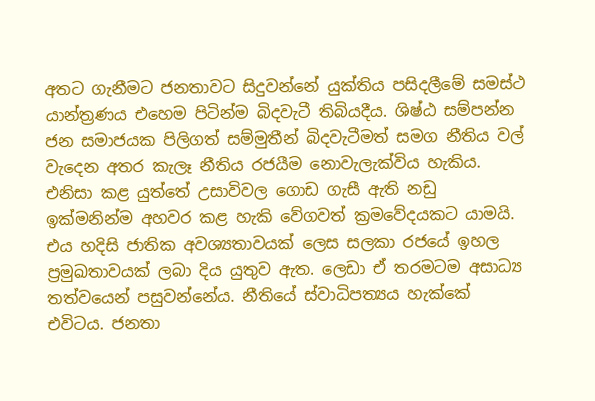අතට ගැනීමට ජනතාවට සිදුවන්නේ යුක්තිය පසිදලීමේ සමස්ථ යාන්ත්‍රණය එහෙම පිටින්ම බිදවැටී තිබියදීය. ශිෂ්ඨ සම්පන්න ජන සමාජයක පිලිගත් සම්මුතීන් බිදවැටීමත් සමග නීතිය වල් වැදෙන අතර කැලෑ නීතිය රජයීම නොවැලැක්විය හැකිය. එනිසා කළ යුත්තේ උසාවිවල ගොඩ ගැසී ඇති නඩු ඉක්මනින්ම අහවර කළ හැකි වේගවත් ක්‍රමවේදයකට යාමයි. එය හදිසි ජාතික අවශ්‍යතාවයක් ලෙස සලකා රජයේ ඉහල ප්‍රමුඛතාවයක් ලබා දිය යුතුව ඇත. ලෙඩා ඒ තරමටම අසාධ්‍ය තත්වයෙන් පසුවන්නේය. නීතියේ ස්වාධිපත්‍යය හැක්කේ එවිටය. ජනතා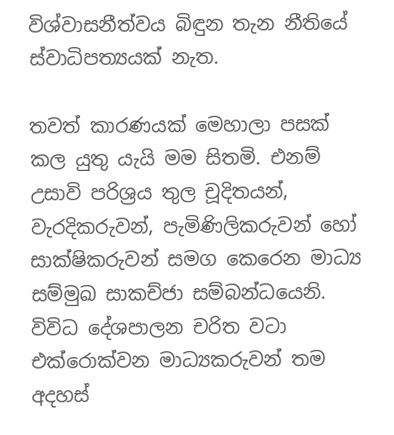විශ්වාසනීත්වය බිඳුන තැන නීතියේ ස්වාධිපත්‍යයක් නැත.

තවත් කාරණයක් මෙහාලා පසක් කල යුතු යැයි මම සිතමි. එනම් උසාවි පරිශ්‍රය තුල චූදිතයන්, වැරදිකරුවන්, පැමිණිලිකරුවන් හෝ සාක්ෂිකරුවන් සමග කෙරෙන මාධ්‍ය සම්මුඛ සාකච්ජා සම්බන්ධයෙනි. විවිධ දේශපාලන චරිත වටා එක්රොක්වන මාධ්‍යකරුවන් තම අදහස්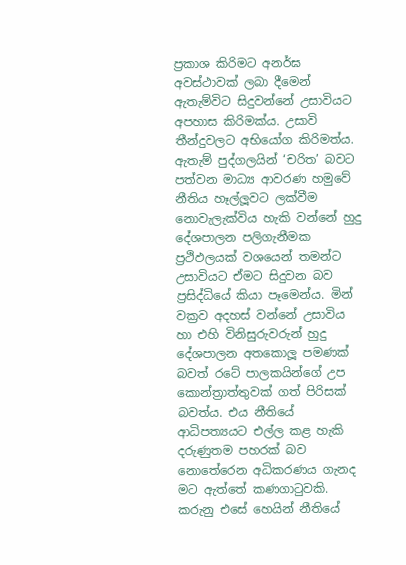ප්‍රකාශ කිරිමට අනර්ඝ අවස්ථාවක් ලබා දීමෙන් ඇතැම්විට සිදුවන්නේ උසාවියට අපහාස කිරිමක්ය. උසාවි තීන්දුවලට අභියෝග කිරිමත්ය. ඇතැම් පුද්ගලයින් ‘චරිත’ බවට පත්වන මාධ්‍ය ආවරණ හමුවේ නීතිය හෑල්ලූවට ලක්වීම නොවැලැක්විය හැකි වන්නේ හුදු දේශපාලන පලිගැනීමක ප්‍රථිඵලයක් වශයෙන් තමන්ට උසාවියට ඒමට සිදුවන බව ප්‍රසිද්ධියේ කියා පෑමෙන්ය. මින් වක්‍රව අදහස් වන්නේ උසාවිය හා එහි විනිසුරුවරුන් හුදු දේශපාලන අතකොලූ පමණක් බවත් රටේ පාලකයින්ගේ උප කොන්ත්‍රාත්තුවක් ගත් පිරිසක් බවත්ය. එය නීතියේ ආධිපත්‍යයට එල්ල කළ හැකි දරුණුතම පහරක් බව නොතේරෙන අධිකරණය ගැනද මට ඇත්තේ කණගාටුවකි. කරුනු එසේ හෙයින් නීතියේ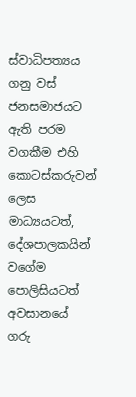ස්වාධිපත්‍යය ගනු වස් ජනසමාජයට ඇති පරම වගකීම එහි කොටස්කරුවන් ලෙස මාධ්‍යයටත්, දේශපාලකයින් වගේම පොලිසියටත් අවසානයේ ගරු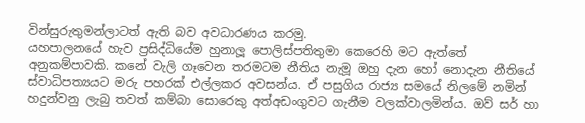වින්සුරුතුමන්ලාටත් ඇති බව අවධාරණය කරමු.
යහපාලනයේ හැව ප්‍රසිද්ධියේම හුනාලූ පොලිස්පතිතුමා කෙරෙහි මට ඇත්තේ අනුකම්පාවකි. කනේ වැලි ගෑවෙන තරමටම නීතිය නැමූ ඔහු දැන හෝ නොදැන නීතියේ ස්වාධිපත්‍යයට මරු පහරක් එල්ලකර අවසන්ය. ඒ පසුගිය රාජ්‍ය සමයේ නිලමේ නමින් හදුන්වනු ලැබු තවත් කම්බා සොරෙකු අත්අඩංගුවට ගැනීම වලක්වාලමින්ය. ඔව් සර් හා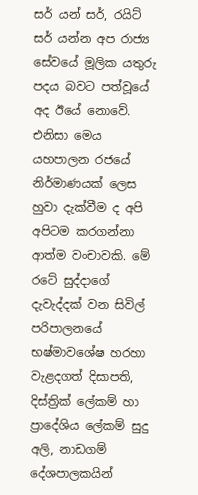සර් යන් සර්, රයිට් සර් යන්න අප රාජ්‍ය සේවයේ මූලික යතුරු පදය බවට පත්වූයේ අද ඊයේ නොවේ. එනිසා මෙය යහපාලන රජයේ නිර්මාණයක් ලෙස හුවා දැක්වීම ද අපි අපිටම කරගන්නා ආත්ම වංචාවකි. මේ රටේ සුද්දාගේ දැවැද්දක් වන සිවිල් පරිපාලනයේ භෂ්මාවශේෂ හරහා වැළදගත් දිසාපති, දිස්ත්‍රික් ලේකම් හා ප්‍රාදේශිය ලේකම් සුදු අලි, නාඩගම් දේශපාලකයින්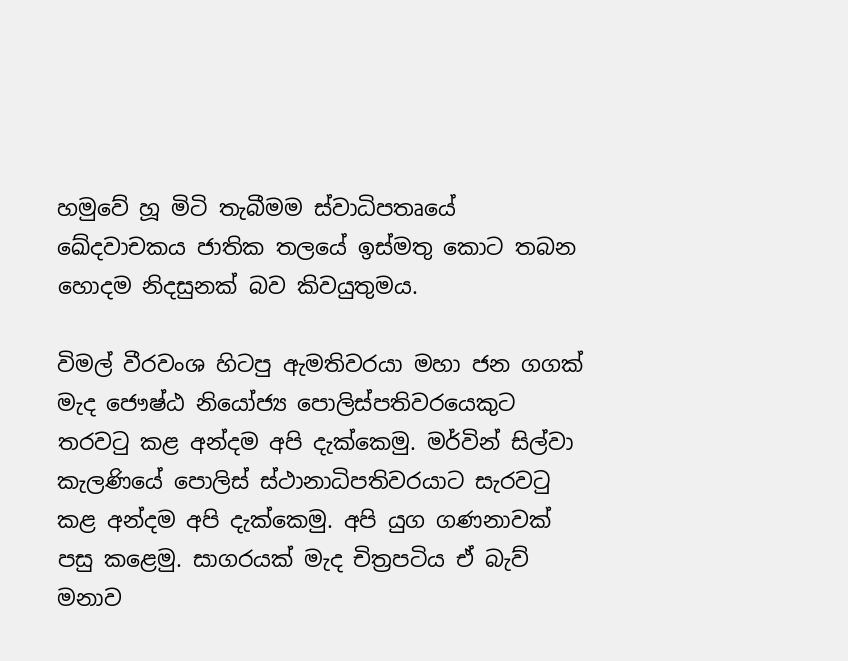හමුවේ හූ මිටි තැබීමම ස්වාධිපතෘයේ ඛේදවාචකය ජාතික තලයේ ඉස්මතු කොට තබන හොදම නිදසුනක් බව කිවයුතුමය.

විමල් වීරවංශ හිටපු ඇමතිවරයා මහා ජන ගගක් මැද ජෞෂ්ඨ නියෝජ්‍ය පොලිස්පතිවරයෙකුට තරවටු කළ අන්දම අපි දැක්කෙමු. මර්වින් සිල්වා කැලණියේ පොලිස් ස්ථානාධිපතිවරයාට සැරවටු කළ අන්දම අපි දැක්කෙමු. අපි යුග ගණනාවක් පසු කළෙමු. සාගරයක් මැද චිත්‍රපටිය ඒ බැව් මනාව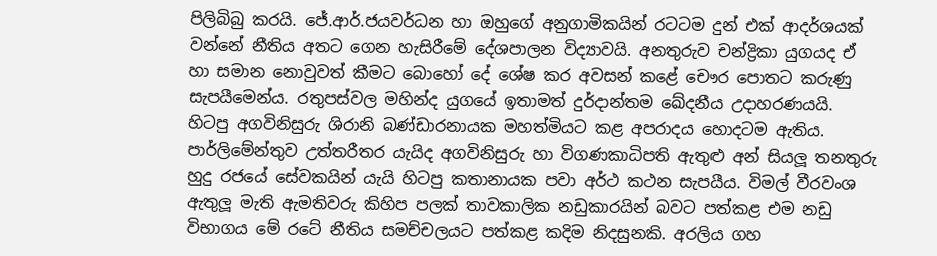පිලිබිබු කරයි. ජේ.ආර්.ජයවර්ධන හා ඔහුගේ අනුගාමිකයින් රටටම දුන් එක් ආදර්ශයක් වන්නේ නීතිය අතට ගෙන හැසිරීමේ දේශපාලන විද්‍යාවයි. අනතුරුව චන්ද්‍රිකා යුගයද ඒ හා සමාන නොවුවත් කීමට බොහෝ දේ ශේෂ කර අවසන් කළේ චෞර පොතට කරුණු සැපයීමෙන්ය. රතුපස්වල මහින්ද යුගයේ ඉතාමත් දුර්දාන්තම ඛේදනීය උදාහරණයයි. හිටපු අගවිනිසුරු ශිරානි බණ්ඩාරනායක මහත්මියට කළ අපරාදය හොදටම ඇතිය. පාර්ලිමේන්තුව උත්තරීතර යැයිද අගවිනිසුරු හා විගණකාධිපති ඇතුළු අන් සියලූ තනතුරු හුදු රජයේ සේවකයින් යැයි හිටපු කතානායක පවා අර්ථ කථන සැපයීය. විමල් වීරවංශ ඇතුලූ මැති ඇමතිවරු කිහිප පලක් තාවකාලික නඩුකාරයින් බවට පත්කළ එම නඩු විභාගය මේ රටේ නීතිය සමච්චලයට පත්කළ කදිම නිදසුනකි. අරලිය ගහ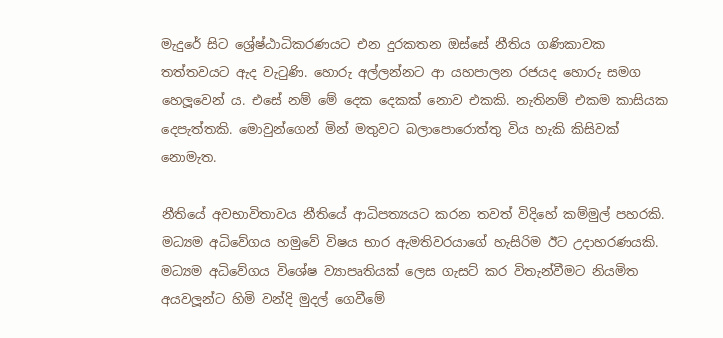මැදුරේ සිට ශ්‍රේෂ්ඨාධිකරණයට එන දුරකතන ඔස්සේ නීතිය ගණිකාවක තත්තවයට ඇද වැටුණි. හොරු අල්ලන්නට ආ යහපාලන රජයද හොරු සමග හෙලූවෙන් ය. එසේ නම් මේ දෙක දෙකක් නොව එකකි. නැතිනම් එකම කාසියක දෙපැත්තකි. මොවුන්ගෙන් මින් මතුවට බලාපොරොත්තු විය හැකි කිසිවක් නොමැත.

නීතියේ අවභාවිතාවය නීතියේ ආධිපත්‍යයට කරන තවත් විදිහේ කම්මුල් පහරකි. මධ්‍යම අධිවේගය හමුවේ විෂය භාර ඇමතිවරයාගේ හැසිරිම ඊට උදාහරණයකි. මධ්‍යම අධිවේගය විශේෂ ව්‍යාපෘතියක් ලෙස ගැසට් කර විතැන්වීමට නියමිත අයවලූන්ට හිමි වන්දි මුදල් ගෙවීමේ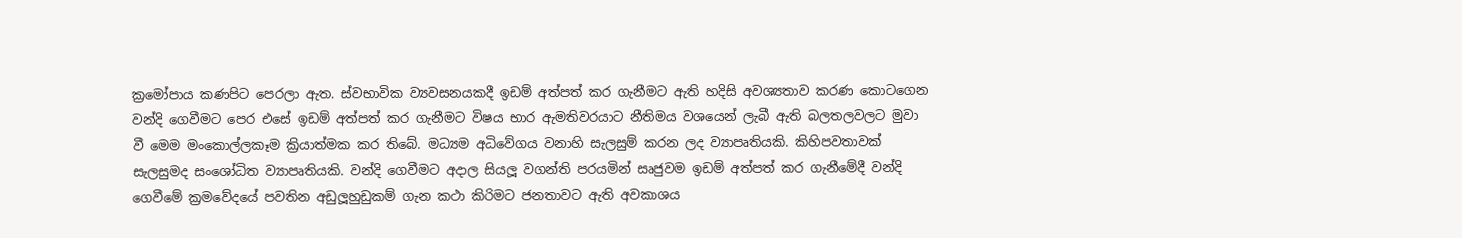ක්‍රමෝපාය කණපිට පෙරලා ඇත. ස්වභාවික ව්‍යවසනයකදී ඉඩම් අත්පත් කර ගැනීමට ඇති හදිසි අවශ්‍යතාව කරණ කොටගෙන වන්දි ගෙවීමට පෙර එසේ ඉඩම් අත්පත් කර ගැනීමට විෂය භාර ඇමතිවරයාට නීතිමය වශයෙන් ලැබී ඇති බලතලවලට මුවා වී මෙම මංකොල්ලකෑම ක්‍රියාත්මක කර තිබේ. මධ්‍යම අධිවේගය වනාහි සැලසුම් කරන ලද ව්‍යාපෘතියකි. කිහිපවතාවක් සැලසුමද සංශෝධිත ව්‍යාපෘතියකි. වන්දි ගෙවීමට අදාල සියලූ වගන්ති පරයමින් සෘජුවම ඉඩම් අත්පත් කර ගැනීමේදී වන්දි ගෙවීමේ ක්‍රමවේදයේ පවතින අඩුලූහුඩුකම් ගැන කථා කිරිමට ජනතාවට ඇති අවකාශය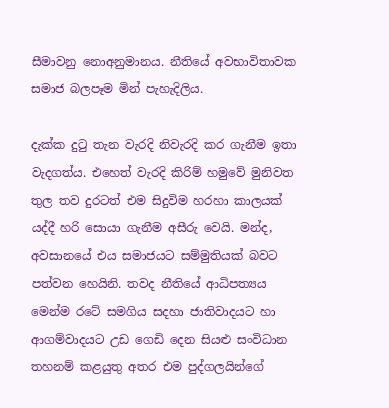සීමාවනු නොඅනුමානය. නීතියේ අවභාවිතාවක සමාජ බලපෑම මින් පැහැදිලිය.

දැක්ක දුටු තැන වැරදි නිවැරදි කර ගැනීම ඉතා වැදගත්ය. එහෙත් වැරදි කිරිම් හමුවේ මුනිවත තුල තව දුරටත් එම සිදුවිම හරහා කාලයක් යද්දී හරි සොයා ගැනීම අසීරු වෙයි. මන්ද, අවසානයේ එය සමාජයට සම්මුතියක් බවට පත්වන හෙයිනි. තවද නීතියේ ආධිපත්‍යය මෙන්ම රටේ සමගිය සදහා ජාතිවාදයට හා ආගම්වාදයට උඩ ගෙඩි දෙන සියළු සංවිධාන තහනම් කළයුතු අතර එම පුද්ගලයින්ගේ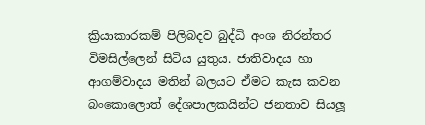ක්‍රියාකාරකම් පිලිබදව බුද්ධි අංශ නිරන්තර විමසිල්ලෙන් සිටිය යුතුය. ජාතිවාදය හා ආගම්වාදය මතින් බලයට ඒමට කැස කවන බංකොලොත් දේශපාලකයින්ට ජනතාව සියලූ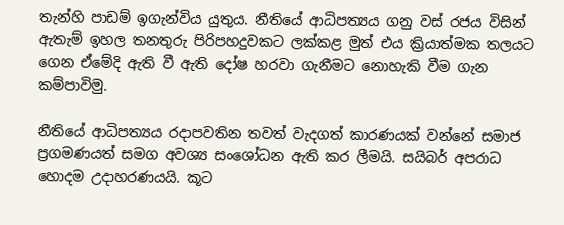තැන්හි පාඩම් ඉගැන්විය යුතුය. නීතියේ ආධිපත්‍යය ගනු වස් රජය විසින් ඇතැම් ඉහල තනතුරු පිරිපහදුවකට ලක්කළ මුත් එය ක්‍රියාත්මක තලයට ගෙන ඒමේදි ඇති වී ඇති දෝෂ හරවා ගැනීමට නොහැකි වීම ගැන කම්පාවිමු.

නීතියේ ආධිපත්‍යය රදාපවතින තවත් වැදගත් කාරණයක් වන්නේ සමාජ ප්‍රගමණයත් සමග අවශ්‍ය සංශෝධන ඇති කර ලීමයි. සයිබර් අපරාධ හොදම උදාහරණයයි. කූට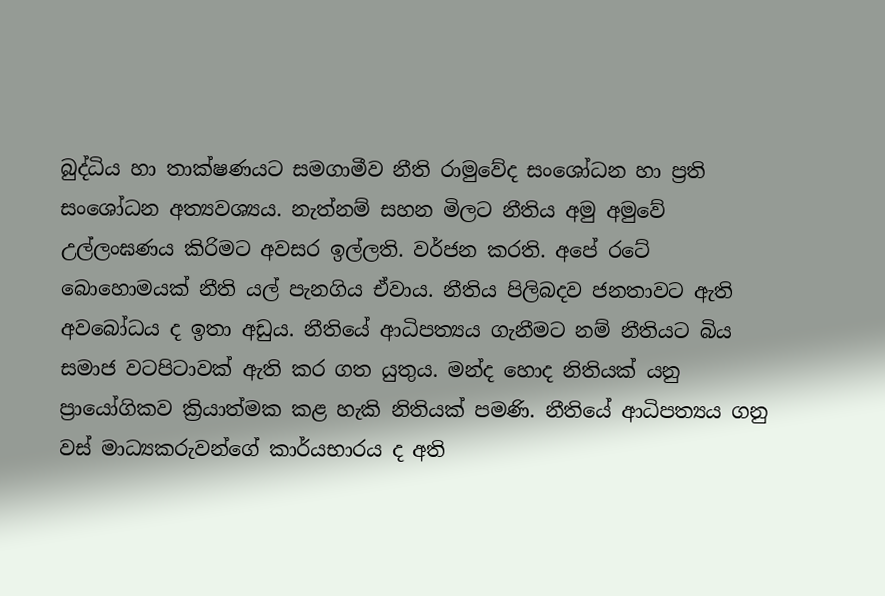බුද්ධිය හා තාක්ෂණයට සමගාමීව නීති රාමුවේද සංශෝධන හා ප්‍රති සංශෝධන අත්‍යවශ්‍යය. නැත්නම් සහන මිලට නීතිය අමු අමුවේ උල්ලංඝණය කිරිමට අවසර ඉල්ලති. වර්ජන කරති. අපේ රටේ බොහොමයක් නීති යල් පැනගිය ඒවාය. නීතිය පිලිබදව ජනතාවට ඇති අවබෝධය ද ඉතා අඩුය. නීතියේ ආධිපත්‍යය ගැනීමට නම් නීතියට බිය සමාජ වටපිටාවක් ඇති කර ගත යුතුය. මන්ද හොද නිතියක් යනු ප්‍රායෝගිකව ක්‍රියාත්මක කළ හැකි නිතියක් පමණි. නීතියේ ආධිපත්‍යය ගනු වස් මාධ්‍යකරුවන්ගේ කාර්යභාරය ද අති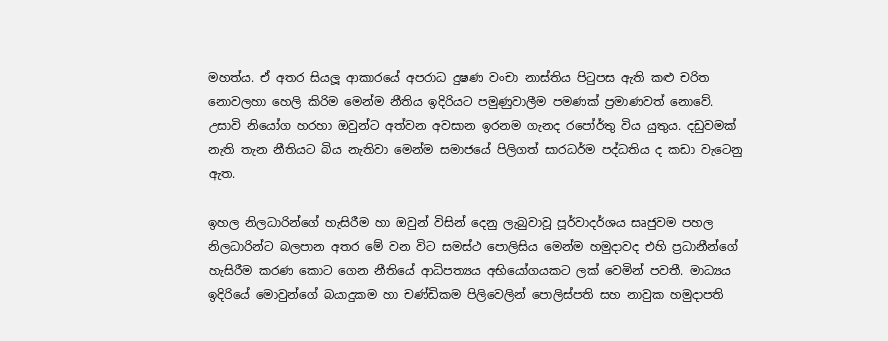මහත්ය. ඒ අතර සියලූ ආකාරයේ අපරාධ දුෂණ වංචා නාස්තිය පිටුපස ඇති කළු චරිත නොවලහා හෙලි කිරිම මෙන්ම නීතිය ඉදිරියට පමුණුවාලීම පමණක් ප්‍රමාණවත් නොවේ. උසාවි නියෝග හරහා ඔවුන්ට අත්වන අවසාන ඉරනම ගැනද රපෝර්තු විය යුතුය. දඩුවමක් නැති තැන නීතියට බිය නැතිවා මෙන්ම සමාජයේ පිලිගත් සාරධර්ම පද්ධතිය ද කඩා වැටෙනු ඇත.

ඉහල නිලධාරින්ගේ හැසිරීම හා ඔවුන් විසින් දෙනු ලැබුවාවූ පූර්වාදර්ශය සෘජුවම පහල නිලධාරින්ට බලපාන අතර මේ වන විට සමස්ථ පොලිසිය මෙන්ම හමුදාවද එහි ප්‍රධානීන්ගේ හැසිරීම කරණ කොට ගෙන නීතියේ ආධිපත්‍යය අභියෝගයකට ලක් වෙමින් පවතී. මාධ්‍යය ඉදිරියේ මොවුන්ගේ බයාදුකම හා චණ්ඩිකම පිලිවෙලින් පොලිස්පති සහ නාවුක හමුදාපති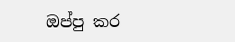ඔප්පු කර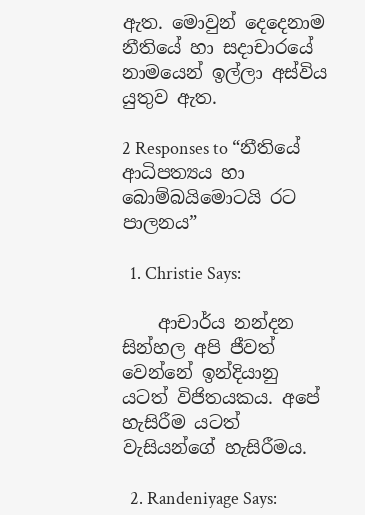ඇත. මොවුන් දෙදෙනාම නීතියේ හා සදාචාරයේ නාමයෙන් ඉල්ලා අස්විය යුතුව ඇත.

2 Responses to “නීතියේ ආධිපත්‍යය හා බොම්බයිමොටයි රට පාලනය”

  1. Christie Says:

    ආචාර්ය නන්දන සින්හල අපි ජීවත් වෙන්නේ ඉන්දියානු යටත් විජිතයකය. අපේ හැසිරීම යටත් වැසියන්ගේ හැසිරීමය.

  2. Randeniyage Says: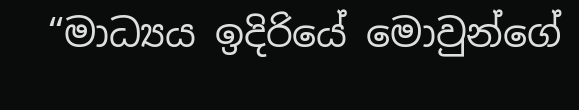“මාධ්‍යය ඉදිරියේ මොවුන්ගේ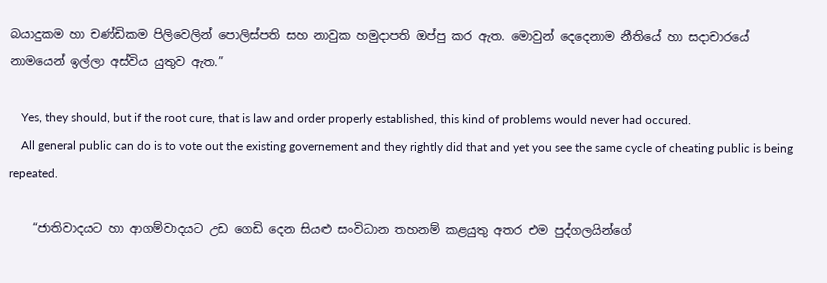බයාදුකම හා චණ්ඩිකම පිලිවෙලින් පොලිස්පති සහ නාවුක හමුදාපති ඔප්පු කර ඇත. මොවුන් දෙදෙනාම නීතියේ හා සදාචාරයේ නාමයෙන් ඉල්ලා අස්විය යුතුව ඇත.”

    Yes, they should, but if the root cure, that is law and order properly established, this kind of problems would never had occured.
    All general public can do is to vote out the existing governement and they rightly did that and yet you see the same cycle of cheating public is being repeated.

    “ජාතිවාදයට හා ආගම්වාදයට උඩ ගෙඩි දෙන සියළු සංවිධාන තහනම් කළයුතු අතර එම පුද්ගලයින්ගේ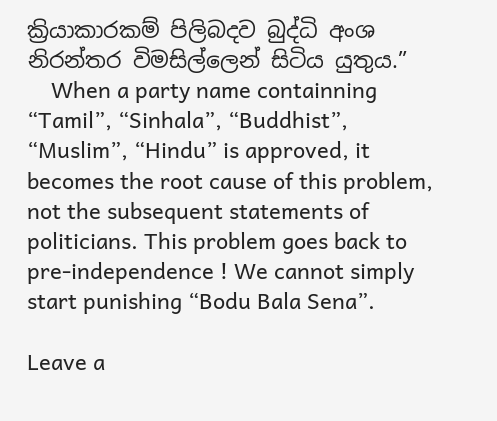ක්‍රියාකාරකම් පිලිබදව බුද්ධි අංශ නිරන්තර විමසිල්ලෙන් සිටිය යුතුය.”
    When a party name containning “Tamil”, “Sinhala”, “Buddhist”, “Muslim”, “Hindu” is approved, it becomes the root cause of this problem, not the subsequent statements of politicians. This problem goes back to pre-independence ! We cannot simply start punishing “Bodu Bala Sena”.

Leave a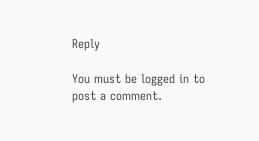Reply

You must be logged in to post a comment.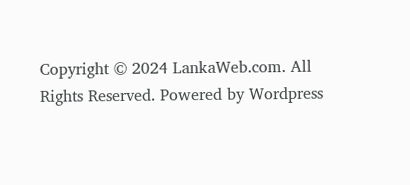Copyright © 2024 LankaWeb.com. All Rights Reserved. Powered by Wordpress